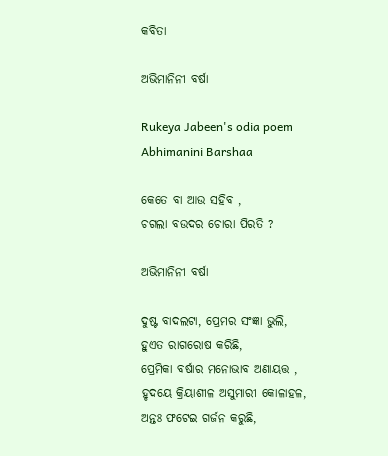କବିତା

ଅଭିମାନିନୀ ବର୍ଷା

Rukeya Jabeen's odia poem Abhimanini Barshaa

କେତେ ବା ଆଉ ସହିବ ,
ଚଗଲା ବଉଦର ଚୋରା ପିରତି ?

ଅଭିମାନିନୀ ବର୍ଷା

ଦୁଷ୍ଟ ବାଦଲଟା, ପ୍ରେମର ସଂଜ୍ଞା ଭୁଲି,
ହୁଏତ ରାଗରୋଷ କରିଛି,
ପ୍ରେମିକା ବର୍ଷାର ମନୋଭାବ ଅଣାୟତ୍ତ ,
ହୃଦୟେ କ୍ରିୟାଶୀଳ ଅସୁମାରୀ କୋଳାହଳ,
ଅନ୍ତଃ ଫଟେଇ ଗର୍ଜନ କରୁଛି,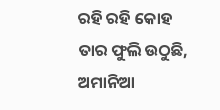ରହି ରହି କୋହ ତାର ଫୁଲି ଉଠୁଛି,
ଅମାନିଆ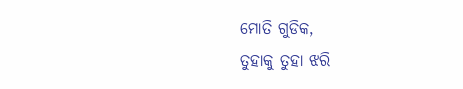ମୋତି ଗୁଡିକ,
ତୁହାକୁ ତୁହା ଝରି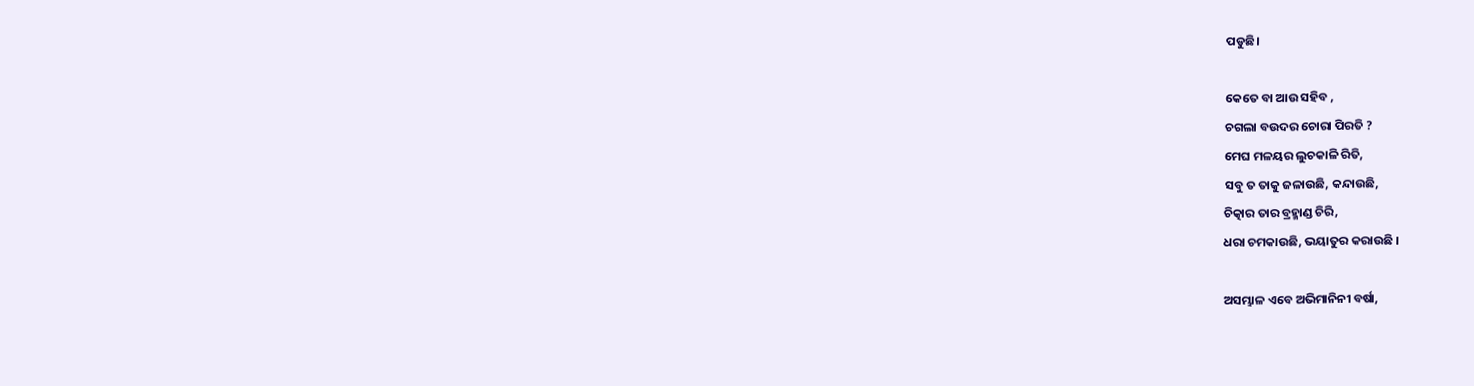ପଡୁଛି।

କେତେ ବା ଆଉ ସହିବ ,
ଚଗଲା ବଉଦର ଚୋରା ପିରତି ?
ମେଘ ମଳୟର ଲୁଚକାଳି ରିତି,
ସବୁ ତ ତାକୁ ଜଳାଉଛି, କନ୍ଦାଉଛି,
ଚିତ୍କାର ତାର ବ୍ରହ୍ମାଣ୍ଡ ଚିରି,
ଧରା ଚମକାଉଛି, ଭୟାତୁର କରାଉଛି ।

ଅସମ୍ଭାଳ ଏବେ ଅଭିମାନିନୀ ବର୍ଷା,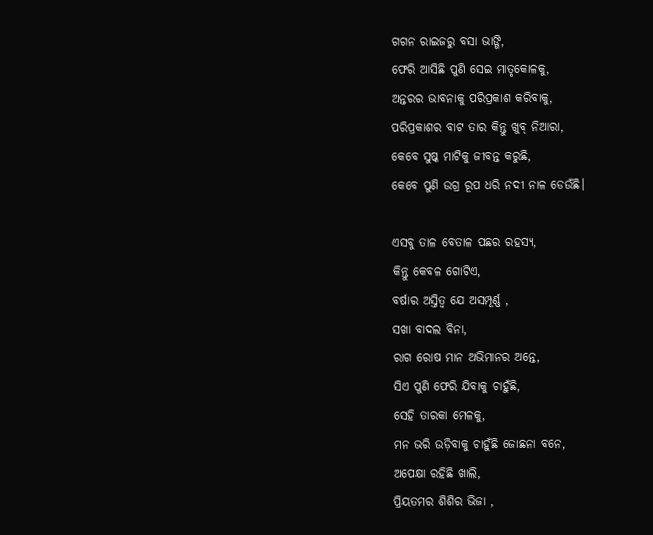ଗଗନ ରାଇଜରୁ ବସା ଭାଙ୍ଗି,
ଫେରି ଆସିଛି ପୁଣି ସେଇ ମାତୃକୋଳକୁ,
ଅନ୍ତରର ଭାବନାକୁ ପରିପ୍ରକାଶ କରିବାକୁ,
ପରିପ୍ରକାଶର ବାଟ ତାର କିନ୍ତୁ ଖୁବ୍ ନିଆରା,
କେବେ ସୁଷ୍କ ମାଟିକୁ ଜୀବନ୍ତ କରୁଛି,
କେବେ ପୁଣି ଉଗ୍ର ରୂପ ଧରି ନଦୀ ନାଳ ଡେଉଁଛି।

ଏସବୁ ତାଳ ବେତାଳ ପଛର ରହସ୍ୟ,
କିନ୍ତୁ କେବଳ ଗୋଟିଏ,
ବର୍ଷାର ଅସ୍ତିତ୍ବ ଯେ ଅସମ୍ପୂର୍ଣ୍ଣ ,
ସଖା ବାଦଲ ବିନା,
ରାଗ ରୋଷ ମାନ ଅଭିମାନର ଅନ୍ତେ,
ସିଏ ପୁଣି ଫେରି ଯିବାକୁ ଚାହୁଁଛି,
ସେହି ତାରକା ମେଳକୁ,
ମନ ଭରି ଉଡ଼ିବାକୁ ଚାହୁଁଛି ଜୋଛନା ବନେ,
ଅପେକ୍ଷା ରହିଛି ଖାଲି,
ପ୍ରିୟତମର ଶିଶିର ଭିଜା ,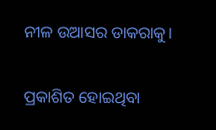ନୀଳ ଉଆସର ଡାକରାକୁ।

ପ୍ରକାଶିତ ହୋଇଥିବା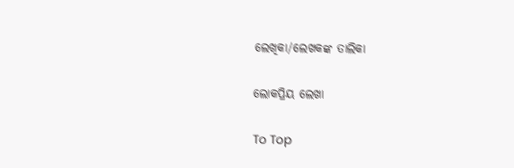ଲେଖିକା/ଲେଖକଙ୍କ ତାଲିକା

ଲୋକପ୍ରିୟ ଲେଖା

To Top